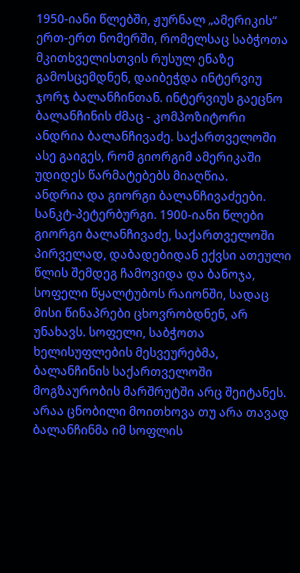1950-იანი წლებში, ჟურნალ „ამერიკის“ ერთ-ერთ ნომერში, რომელსაც საბჭოთა მკითხველისთვის რუსულ ენაზე გამოსცემდნენ, დაიბეჭდა ინტერვიუ ჯორჯ ბალანჩინთან. ინტერვიუს გაეცნო ბალანჩინის ძმაც - კომპოზიტორი ანდრია ბალანჩივაძე. საქართველოში ასე გაიგეს, რომ გიორგიმ ამერიკაში უდიდეს წარმატებებს მიაღწია.
ანდრია და გიორგი ბალანჩივაძეები. სანკტ-პეტერბურგი. 1900-იანი წლები
გიორგი ბალანჩივაძე, საქართველოში პირველად, დაბადებიდან ექვსი ათეული წლის შემდეგ ჩამოვიდა და ბანოჯა, სოფელი წყალტუბოს რაიონში, სადაც მისი წინაპრები ცხოვრობდნენ, არ უნახავს. სოფელი, საბჭოთა ხელისუფლების მესვეურებმა, ბალანჩინის საქართველოში მოგზაურობის მარშრუტში არც შეიტანეს. არაა ცნობილი მოითხოვა თუ არა თავად ბალანჩინმა იმ სოფლის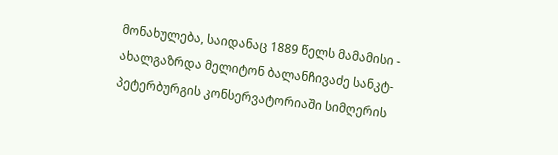მონახულება, საიდანაც 1889 წელს მამამისი - ახალგაზრდა მელიტონ ბალანჩივაძე სანკტ-პეტერბურგის კონსერვატორიაში სიმღერის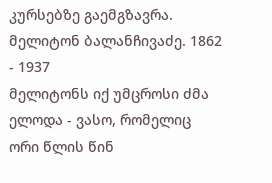კურსებზე გაემგზავრა.
მელიტონ ბალანჩივაძე. 1862 - 1937
მელიტონს იქ უმცროსი ძმა ელოდა - ვასო, რომელიც ორი წლის წინ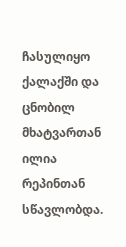ჩასულიყო ქალაქში და ცნობილ მხატვართან ილია რეპინთან სწავლობდა.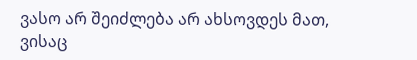ვასო არ შეიძლება არ ახსოვდეს მათ, ვისაც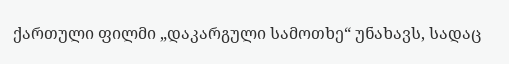ქართული ფილმი „დაკარგული სამოთხე“ უნახავს, სადაც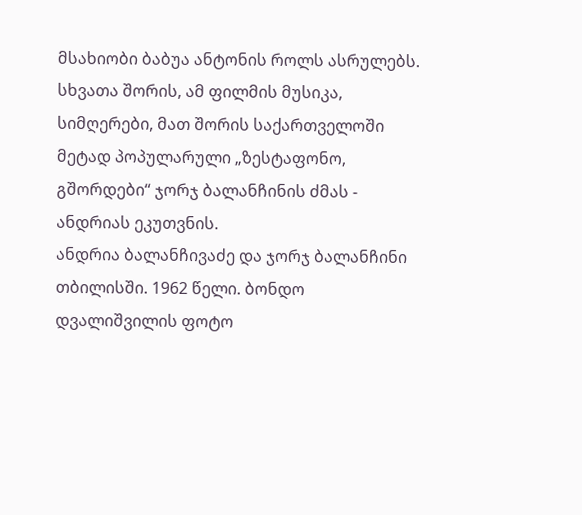მსახიობი ბაბუა ანტონის როლს ასრულებს. სხვათა შორის, ამ ფილმის მუსიკა, სიმღერები, მათ შორის საქართველოში მეტად პოპულარული „ზესტაფონო, გშორდები“ ჯორჯ ბალანჩინის ძმას - ანდრიას ეკუთვნის.
ანდრია ბალანჩივაძე და ჯორჯ ბალანჩინი თბილისში. 1962 წელი. ბონდო დვალიშვილის ფოტო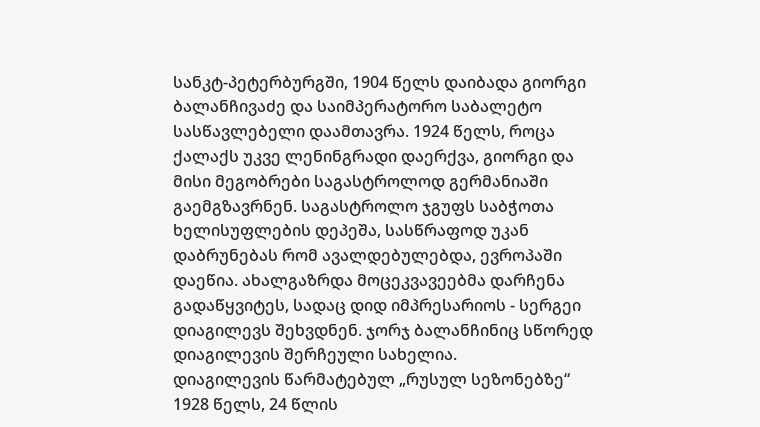სანკტ-პეტერბურგში, 1904 წელს დაიბადა გიორგი ბალანჩივაძე და საიმპერატორო საბალეტო სასწავლებელი დაამთავრა. 1924 წელს, როცა ქალაქს უკვე ლენინგრადი დაერქვა, გიორგი და მისი მეგობრები საგასტროლოდ გერმანიაში გაემგზავრნენ. საგასტროლო ჯგუფს საბჭოთა ხელისუფლების დეპეშა, სასწრაფოდ უკან დაბრუნებას რომ ავალდებულებდა, ევროპაში დაეწია. ახალგაზრდა მოცეკვავეებმა დარჩენა გადაწყვიტეს, სადაც დიდ იმპრესარიოს - სერგეი დიაგილევს შეხვდნენ. ჯორჯ ბალანჩინიც სწორედ დიაგილევის შერჩეული სახელია.
დიაგილევის წარმატებულ „რუსულ სეზონებზე“ 1928 წელს, 24 წლის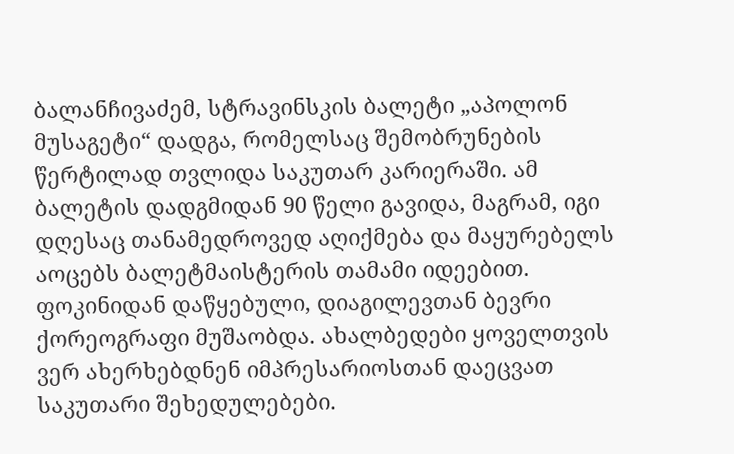ბალანჩივაძემ, სტრავინსკის ბალეტი „აპოლონ მუსაგეტი“ დადგა, რომელსაც შემობრუნების წერტილად თვლიდა საკუთარ კარიერაში. ამ ბალეტის დადგმიდან 90 წელი გავიდა, მაგრამ, იგი დღესაც თანამედროვედ აღიქმება და მაყურებელს აოცებს ბალეტმაისტერის თამამი იდეებით. ფოკინიდან დაწყებული, დიაგილევთან ბევრი ქორეოგრაფი მუშაობდა. ახალბედები ყოველთვის ვერ ახერხებდნენ იმპრესარიოსთან დაეცვათ საკუთარი შეხედულებები.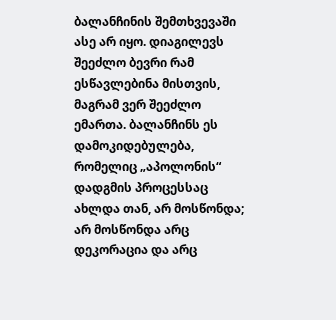ბალანჩინის შემთხვევაში ასე არ იყო. დიაგილევს შეეძლო ბევრი რამ ესწავლებინა მისთვის, მაგრამ ვერ შეეძლო ემართა. ბალანჩინს ეს დამოკიდებულება, რომელიც „აპოლონის“ დადგმის პროცესსაც ახლდა თან, არ მოსწონდა; არ მოსწონდა არც დეკორაცია და არც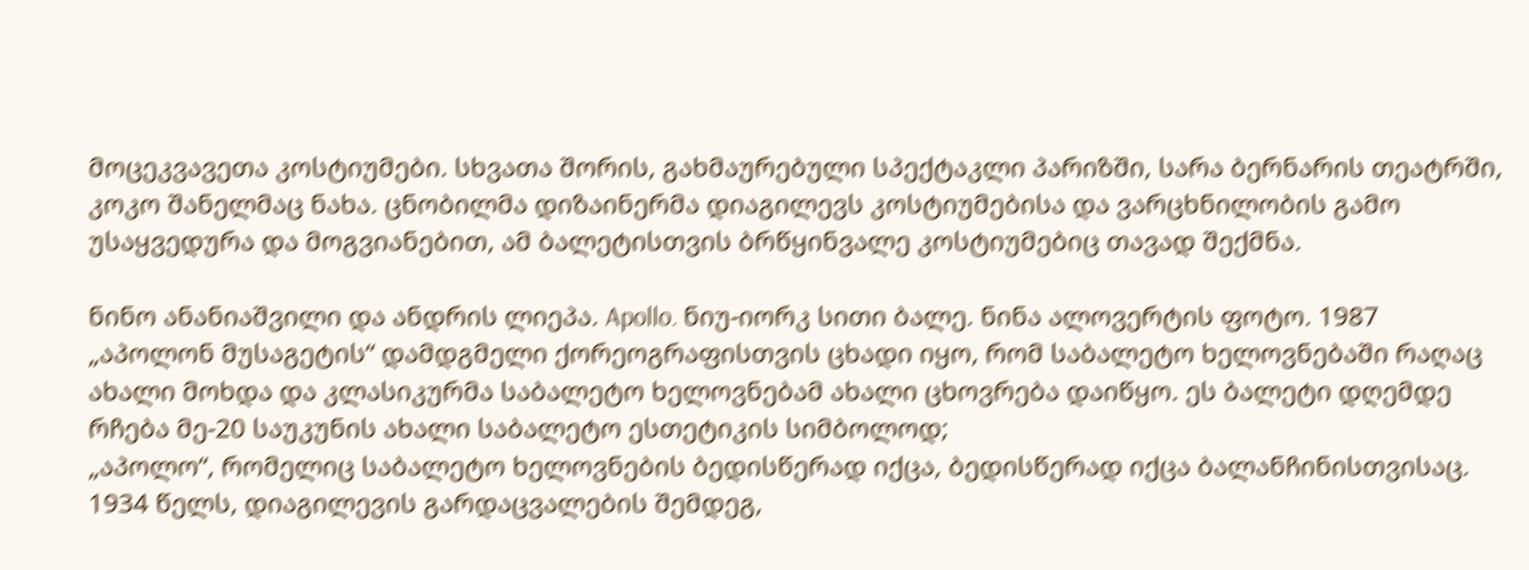მოცეკვავეთა კოსტიუმები. სხვათა შორის, გახმაურებული სპექტაკლი პარიზში, სარა ბერნარის თეატრში, კოკო შანელმაც ნახა. ცნობილმა დიზაინერმა დიაგილევს კოსტიუმებისა და ვარცხნილობის გამო უსაყვედურა და მოგვიანებით, ამ ბალეტისთვის ბრწყინვალე კოსტიუმებიც თავად შექმნა.

ნინო ანანიაშვილი და ანდრის ლიეპა. Apollo. ნიუ-იორკ სითი ბალე. ნინა ალოვერტის ფოტო. 1987
„აპოლონ მუსაგეტის“ დამდგმელი ქორეოგრაფისთვის ცხადი იყო, რომ საბალეტო ხელოვნებაში რაღაც ახალი მოხდა და კლასიკურმა საბალეტო ხელოვნებამ ახალი ცხოვრება დაიწყო. ეს ბალეტი დღემდე რჩება მე-20 საუკუნის ახალი საბალეტო ესთეტიკის სიმბოლოდ;
„აპოლო“, რომელიც საბალეტო ხელოვნების ბედისწერად იქცა, ბედისწერად იქცა ბალანჩინისთვისაც. 1934 წელს, დიაგილევის გარდაცვალების შემდეგ,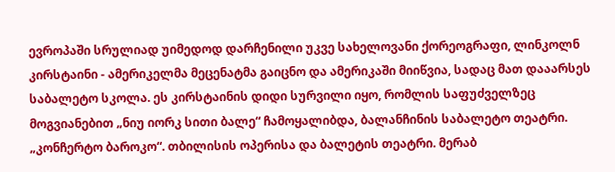ევროპაში სრულიად უიმედოდ დარჩენილი უკვე სახელოვანი ქორეოგრაფი, ლინკოლნ კირსტაინი - ამერიკელმა მეცენატმა გაიცნო და ამერიკაში მიიწვია, სადაც მათ დააარსეს საბალეტო სკოლა. ეს კირსტაინის დიდი სურვილი იყო, რომლის საფუძველზეც მოგვიანებით „ნიუ იორკ სითი ბალე“ ჩამოყალიბდა, ბალანჩინის საბალეტო თეატრი.
„კონჩერტო ბაროკო“. თბილისის ოპერისა და ბალეტის თეატრი. მერაბ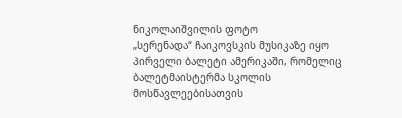ნიკოლაიშვილის ფოტო
„სერენადა“ ჩაიკოვსკის მუსიკაზე იყო პირველი ბალეტი ამერიკაში, რომელიც ბალეტმაისტერმა სკოლის მოსწავლეებისათვის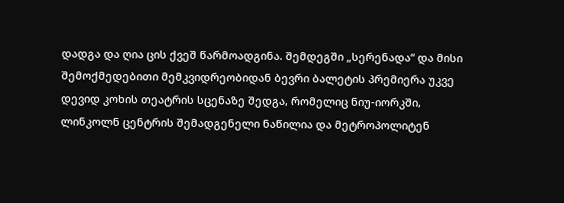დადგა და ღია ცის ქვეშ წარმოადგინა. შემდეგში „სერენადა“ და მისი შემოქმედებითი მემკვიდრეობიდან ბევრი ბალეტის პრემიერა უკვე დევიდ კოხის თეატრის სცენაზე შედგა, რომელიც ნიუ-იორკში, ლინკოლნ ცენტრის შემადგენელი ნაწილია და მეტროპოლიტენ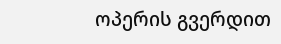ოპერის გვერდით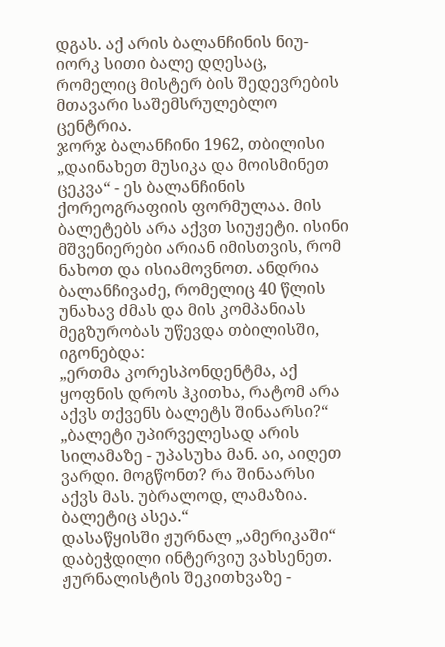დგას. აქ არის ბალანჩინის ნიუ-იორკ სითი ბალე დღესაც, რომელიც მისტერ ბის შედევრების მთავარი საშემსრულებლო ცენტრია.
ჯორჯ ბალანჩინი 1962, თბილისი
„დაინახეთ მუსიკა და მოისმინეთ ცეკვა“ - ეს ბალანჩინის ქორეოგრაფიის ფორმულაა. მის ბალეტებს არა აქვთ სიუჟეტი. ისინი მშვენიერები არიან იმისთვის, რომ ნახოთ და ისიამოვნოთ. ანდრია ბალანჩივაძე, რომელიც 40 წლის უნახავ ძმას და მის კომპანიას მეგზურობას უწევდა თბილისში, იგონებდა:
„ერთმა კორესპონდენტმა, აქ ყოფნის დროს ჰკითხა, რატომ არა აქვს თქვენს ბალეტს შინაარსი?“
„ბალეტი უპირველესად არის სილამაზე - უპასუხა მან. აი, აიღეთ ვარდი. მოგწონთ? რა შინაარსი აქვს მას. უბრალოდ, ლამაზია. ბალეტიც ასეა.“
დასაწყისში ჟურნალ „ამერიკაში“ დაბეჭდილი ინტერვიუ ვახსენეთ. ჟურნალისტის შეკითხვაზე -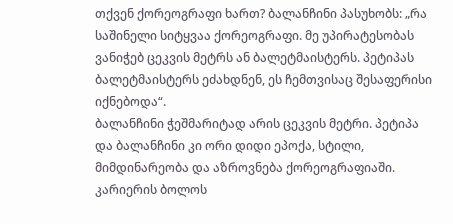თქვენ ქორეოგრაფი ხართ? ბალანჩინი პასუხობს: „რა საშინელი სიტყვაა ქორეოგრაფი. მე უპირატესობას ვანიჭებ ცეკვის მეტრს ან ბალეტმაისტერს. პეტიპას ბალეტმაისტერს ეძახდნენ, ეს ჩემთვისაც შესაფერისი იქნებოდა“.
ბალანჩინი ჭეშმარიტად არის ცეკვის მეტრი. პეტიპა და ბალანჩინი კი ორი დიდი ეპოქა, სტილი, მიმდინარეობა და აზროვნება ქორეოგრაფიაში. კარიერის ბოლოს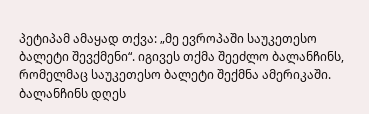პეტიპამ ამაყად თქვა: „მე ევროპაში საუკეთესო ბალეტი შევქმენი“. იგივეს თქმა შეეძლო ბალანჩინს, რომელმაც საუკეთესო ბალეტი შექმნა ამერიკაში. ბალანჩინს დღეს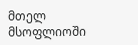მთელ მსოფლიოში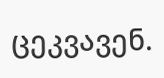ცეკვავენ.